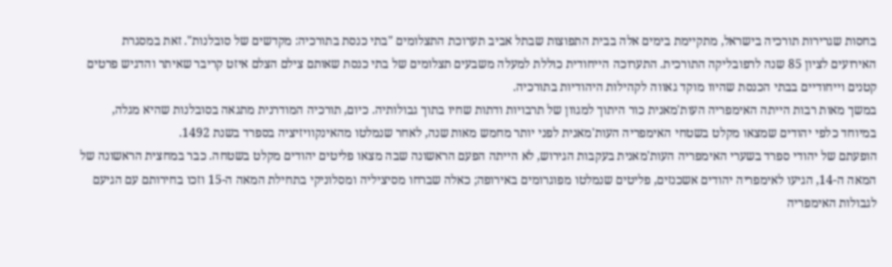בחסות שגרירות תורכיה בישראל, מתקיימת בימים אלה בבית התפוצות שבתל אביב תערוכת התצלומים "בתי כנסת בתורכיה: מקדשים של סובלנות". זאת במסגרת האירועים לציון 85 שנה לרפובליקה התורכית. התערוכה הייחודית כוללת למעלה משבעים תצלומים של בתי כנסת שאותם צילם הצלם איזט קריבר שאיתר והדגיש פרטים קטנים וייחודיים בבתי הכנסת שהיוו מוקד גאווה לקהילות היהודיות בתורכיה.
במשך מאות רבות הייתה האימפריה העות'מאנית כור היתוך למגוון של תרבויות ודתות שחיו בתוך גבולותיה. כיום, תורכיה המודרנית מתגאה בסובלנות שהיא מגלה, במיוחד כלפי יהודים שמצאו מקלט בשטחי האימפריה העות'מאנית לפני יותר מחמש מאות שנה, לאחר שנמלטו מהאינקוויזיציה בספרד בשנת 1492.
הופעתם של יהודי ספרד בשערי האימפריה העות'מאנית בעקבות הגירוש, לא הייתה הפעם הראשונה שבה מצאו פליטים יהודים מקלט בשטחה. כבר במחצית הראשונה של המאה ה-14, הגיעו לאימפריה יהודים אשכנזים, פליטים שנמלטו מפוגרומים באירופה; כאלה שברחו מסיציליה ומסלוניקי בתחילת המאה ה-15 וזכו בחירותם עם הגיעם לגבולות האימפריה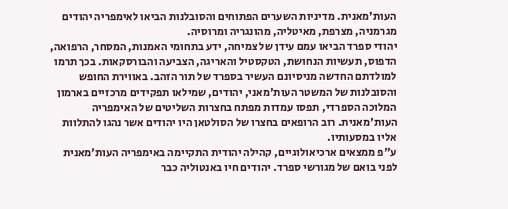העות'מאנית. מדיניות השערים הפתוחים והסובלנות הביאו לאימפריה יהודים מגרמניה, מצרפת, מאיטליה, מהונגריה ומרוסיה.
יהודי ספרד הביאו עמם עידן של צמיחה, ידע בתחומי האמנות, המסחר, הרפואה, הדפוס, תעשיות הנחושת, הטקסטיל והאריגה, הצביעה והבורסקאות. בכך תרמו למולדתם החדשה מניסיונם העשיר בספרד של תור הזהב. באווירת החופש והסובלנות של המשטר העות'מאני, יהודים, שמילאו תפקידים מרכזיים בארמון המלוכה הספרדי, תפסו עמדות מפתח בחצרות השליטים של האימפריה העות'מאנית. רוב הרופאים בחצרו של הסולטאן היו יהודים אשר נהגו להתלוות אליו במסעותיו.
ע"פ ממצאים ארכיאולוגיים, קהילה יהודית התקיימה באימפריה העות'מאנית לפני בואם של מגורשי ספרד. יהודים חיו באנטוליה כבר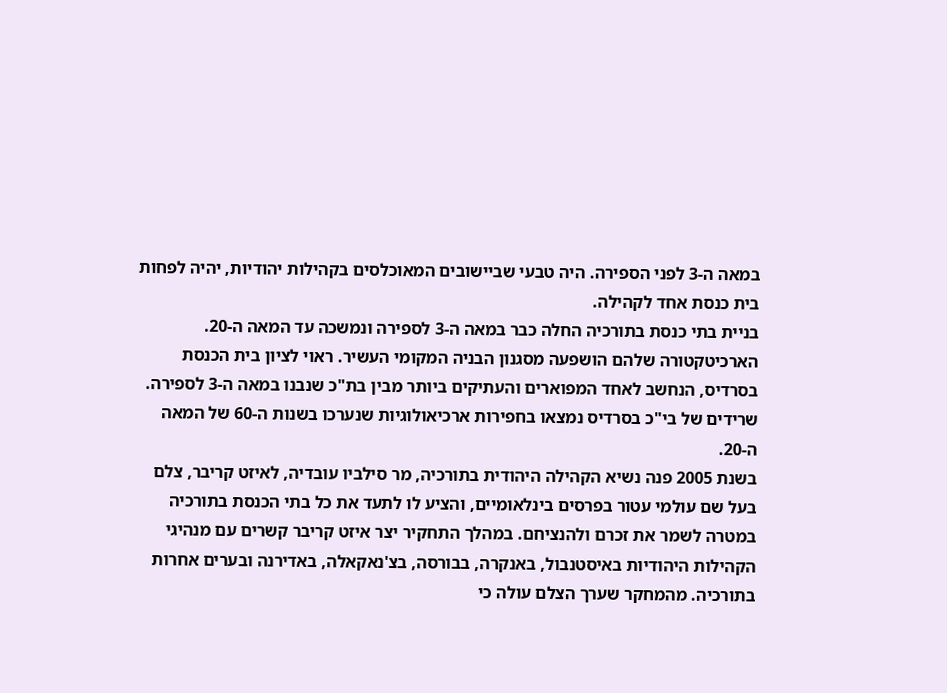במאה ה-3 לפני הספירה. היה טבעי שביישובים המאוכלסים בקהילות יהודיות, יהיה לפחות בית כנסת אחד לקהילה.
בניית בתי כנסת בתורכיה החלה כבר במאה ה-3 לספירה ונמשכה עד המאה ה-20. הארכיטקטורה שלהם הושפעה מסגנון הבניה המקומי העשיר. ראוי לציון בית הכנסת בסרדיס, הנחשב לאחד המפוארים והעתיקים ביותר מבין בת"כ שנבנו במאה ה-3 לספירה. שרידים של בי"כ בסרדיס נמצאו בחפירות ארכיאולוגיות שנערכו בשנות ה-60 של המאה ה-20.
בשנת 2005 פנה נשיא הקהילה היהודית בתורכיה, מר סילביו עובדיה, לאיזט קריבר, צלם בעל שם עולמי עטור בפרסים בינלאומיים, והציע לו לתעד את כל בתי הכנסת בתורכיה במטרה לשמר את זכרם ולהנציחם. במהלך התחקיר יצר איזט קריבר קשרים עם מנהיגי הקהילות היהודיות באיסטנבול, באנקרה, בבורסה, בצ'נאקאלה, באדירנה ובערים אחרות בתורכיה. מהמחקר שערך הצלם עולה כי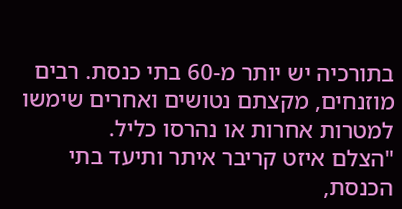בתורכיה יש יותר מ-60 בתי כנסת. רבים מוזנחים, מקצתם נטושים ואחרים שימשו למטרות אחרות או נהרסו כליל.
"הצלם איזט קריבר איתר ותיעד בתי הכנסת,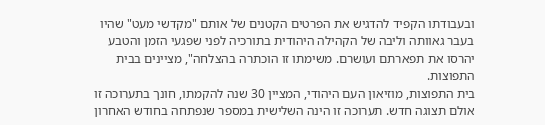ובעבודתו הקפיד להדגיש את הפרטים הקטנים של אותם "מקדשי מעט" שהיו בעבר גאוותה וליבה של הקהילה היהודית בתורכיה לפני שפגעי הזמן והטבע יהרסו את תפארתם ועושרם. משימתו זו הוכתרה בהצלחה", מציינים בבית התפוצות.
בית התפוצות, מוזיאון העם היהודי, המציין 30 שנה להקמתו, חונך בתערוכה זו אולם תצוגה חדש. תערוכה זו הינה השלישית במספר שנפתחה בחודש האחרון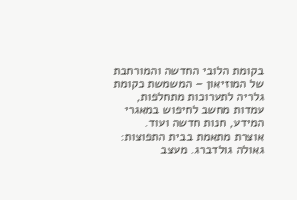בקומת הלובי החדשה והמורחבת של המוזיאון – המשמשת כקומת גלריה לתערוכות מתחלפות, עמדות מחשב לחיפוש במאגרי המידע, חנות חדשה ועוד.
אוצרת מתאמת בבית התפוצות: גאולה גולדברג. מעצב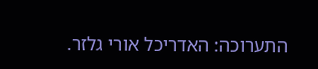התערוכה: האדריכל אורי גלזר.